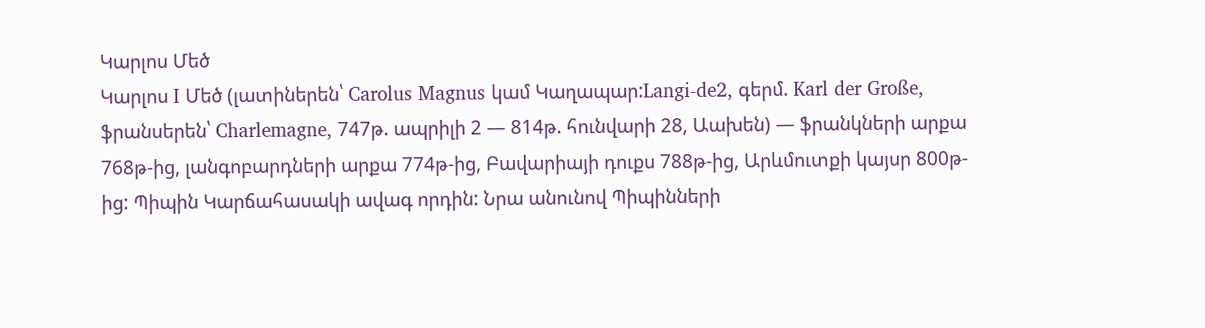Կարլոս Մեծ
Կարլոս I Մեծ (լատիներեն՝ Carolus Magnus կամ Կաղապար:Langi-de2, գերմ. Karl der Große, ֆրանսերեն՝ Charlemagne, 747թ. ապրիլի 2 — 814թ. հունվարի 28, Աախեն) — ֆրանկների արքա 768թ-ից, լանգոբարդների արքա 774թ-ից, Բավարիայի դուքս 788թ-ից, Արևմուտքի կայսր 800թ-ից: Պիպին Կարճահասակի ավագ որդին: Նրա անունով Պիպինների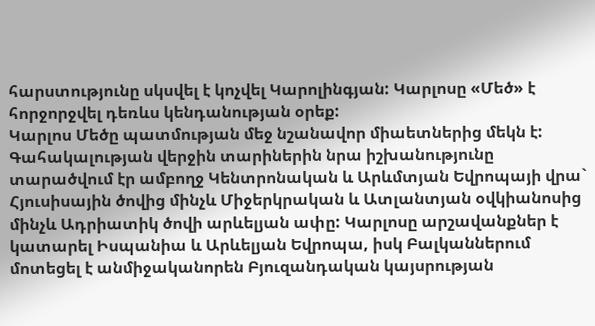հարստությունը սկսվել է կոչվել Կարոլինգյան: Կարլոսը «Մեծ» է հորջորջվել դեռևս կենդանության օրեք:
Կարլոս Մեծը պատմության մեջ նշանավոր միաետներից մեկն է: Գահակալության վերջին տարիներին նրա իշխանությունը տարածվում էր ամբողջ Կենտրոնական և Արևմտյան Եվրոպայի վրա` Հյուսիսային ծովից մինչև Միջերկրական և Ատլանտյան օվկիանոսից մինչև Ադրիատիկ ծովի արևելյան ափը: Կարլոսը արշավանքներ է կատարել Իսպանիա և Արևելյան Եվրոպա, իսկ Բալկաններում մոտեցել է անմիջականորեն Բյուզանդական կայսրության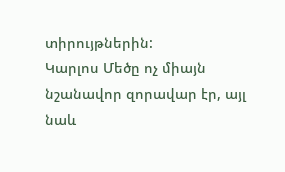տիրույթներին:
Կարլոս Մեծը ոչ միայն նշանավոր զորավար էր, այլ նաև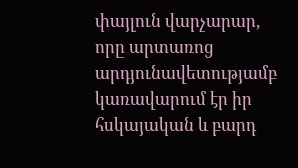փայլուն վարչարար, որը արտառոց արդյունավետությամբ կառավարում էր իր հսկայական և բարդ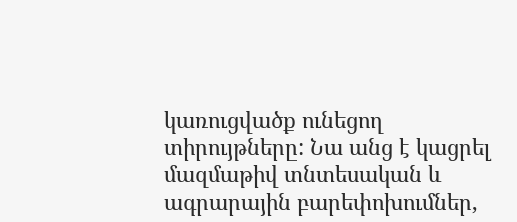կառուցվածք ունեցող տիրույթները: Նա անց է կացրել մազմաթիվ տնտեսական և ագրարային բարեփոխումներ,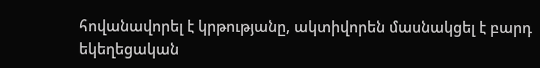հովանավորել է կրթությանը, ակտիվորեն մասնակցել է բարդ եկեղեցական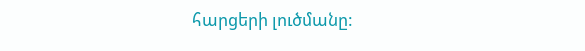հարցերի լուծմանը: